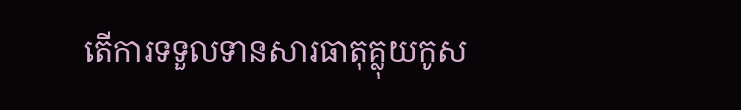តើការទទួលទានសារធាតុគ្លុយកូស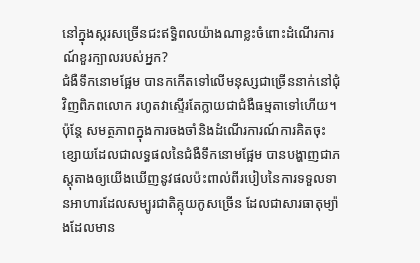នៅក្នុងស្ករសច្រើនជះឥទ្ធិពលយ៉ាងណាខ្លះចំពោះដំណើរការណ៍ខួរក្បាលរបស់អ្នក?
ជំងឺទឹកនោមផ្អែម បានកកើតទៅលើមនុស្សជាច្រើននាក់នៅជុំវិញពិភពលោក រហូតវាស្ទើរតែក្លាយជាជំងឺធម្មតាទៅហើយ។ ប៉ុន្តែ សមត្ថភាពក្នុងការចងចាំនិងដំណើរការណ៍ការគិតចុះខ្សោយដែលជាលទ្ធផលនៃជំងឺទឹកនោមផ្អែម បានបង្ហាញជាភស្តុតាងឲ្យយើងឃើញនូវផលប៉ះពាល់ពីរបៀបនៃការទទួលទានអាហារដែលសម្បូរជាតិគ្លុយកូសច្រើន ដែលជាសារធាតុម្យ៉ាងដែលមាន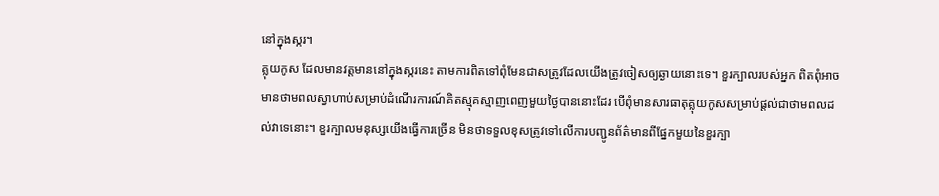នៅក្នុងស្ករ។
គ្លុយកូស ដែលមានវត្តមាននៅក្នុងស្ករនេះ តាមការពិតទៅពុំមែនជាសត្រូវដែលយើងត្រូវចៀសឲ្យឆ្ងាយនោះទេ។ ខួរក្បាលរបស់អ្នក ពិតពុំអាចមានថាមពលស្វាហាប់សម្រាប់ដំណើរការណ៍គិតស្មុគស្មាញពេញមួយថ្ងៃបាននោះដែរ បើពុំមានសារធាតុគ្លុយកូសសម្រាប់ផ្ដល់ជាថាមពលដល់វាទេនោះ។ ខួរក្បាលមនុស្សយើងធ្វើការច្រើន មិនថាទទួលខុសត្រូវទៅលើការបញ្ជូនព័ត៌មានពីផ្នែកមួយនៃខួរក្បា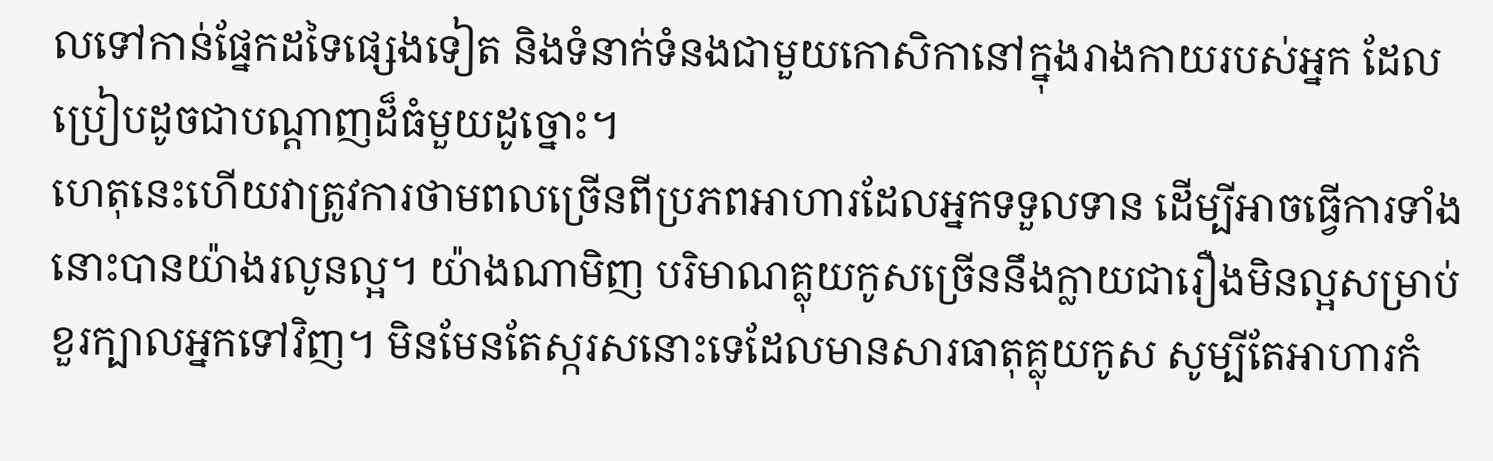លទៅកាន់ផ្នែកដទៃផ្សេងទៀត និងទំនាក់ទំនងជាមួយកោសិកានៅក្នុងរាងកាយរបស់អ្នក ដែលប្រៀបដូចជាបណ្ដាញដ៏ធំមួយដូច្នោះ។
ហេតុនេះហើយវាត្រូវការថាមពលច្រើនពីប្រភពអាហារដែលអ្នកទទួលទាន ដើម្បីអាចធ្វើការទាំងនោះបានយ៉ាងរលូនល្អ។ យ៉ាងណាមិញ បរិមាណគ្លុយកូសច្រើននឹងក្លាយជារឿងមិនល្អសម្រាប់ខួរក្បាលអ្នកទៅវិញ។ មិនមែនតែស្ករសនោះទេដែលមានសារធាតុគ្លុយកូស សូម្បីតែអាហារកំ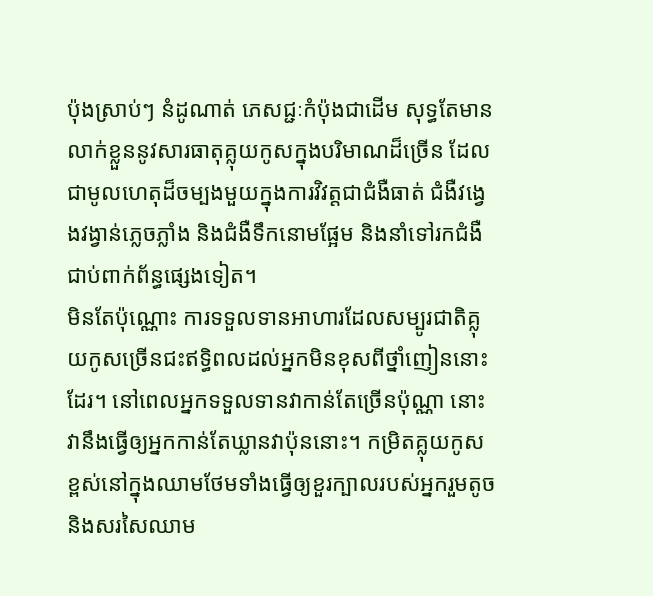ប៉ុងស្រាប់ៗ នំដូណាត់ ភេសជ្ជៈកំប៉ុងជាដើម សុទ្ធតែមានលាក់ខ្លួននូវសារធាតុគ្លុយកូសក្នុងបរិមាណដ៏ច្រើន ដែលជាមូលហេតុដ៏ចម្បងមួយក្នុងការវិវត្តជាជំងឺធាត់ ជំងឺវង្វេងវង្វាន់ភ្លេចភ្លាំង និងជំងឺទឹកនោមផ្អែម និងនាំទៅរកជំងឺជាប់ពាក់ព័ន្ធផ្សេងទៀត។
មិនតែប៉ុណ្ណោះ ការទទួលទានអាហារដែលសម្បូរជាតិគ្លុយកូសច្រើនជះឥទ្ធិពលដល់អ្នកមិនខុសពីថ្នាំញៀននោះដែរ។ នៅពេលអ្នកទទួលទានវាកាន់តែច្រើនប៉ុណ្ណា នោះវានឹងធ្វើឲ្យអ្នកកាន់តែឃ្លានវាប៉ុននោះ។ កម្រិតគ្លុយកូសខ្ពស់នៅក្នុងឈាមថែមទាំងធ្វើឲ្យខួរក្បាលរបស់អ្នករួមតូច និងសរសៃឈាម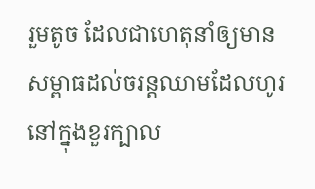រួមតូច ដែលជាហេតុនាំឲ្យមានសម្ពាធដល់ចរន្តឈាមដែលហូរនៅក្នុងខួរក្បាល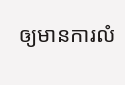ឲ្យមានការលំ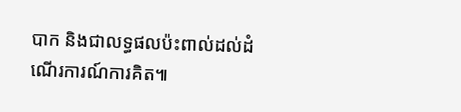បាក និងជាលទ្ធផលប៉ះពាល់ដល់ដំណើរការណ៍ការគិត៕